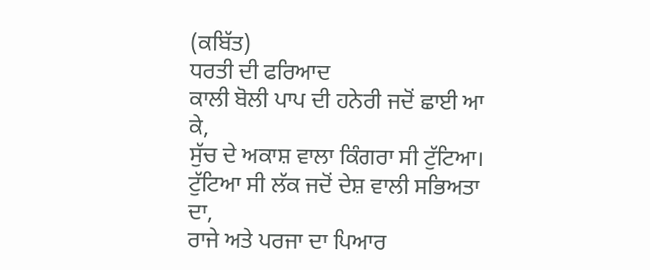(ਕਬਿੱਤ)
ਧਰਤੀ ਦੀ ਫਰਿਆਦ
ਕਾਲੀ ਬੋਲੀ ਪਾਪ ਦੀ ਹਨੇਰੀ ਜਦੋਂ ਛਾਈ ਆ ਕੇ,
ਸੁੱਚ ਦੇ ਅਕਾਸ਼ ਵਾਲਾ ਕਿੰਗਰਾ ਸੀ ਟੁੱਟਿਆ।
ਟੁੱਟਿਆ ਸੀ ਲੱਕ ਜਦੋਂ ਦੇਸ਼ ਵਾਲੀ ਸਭਿਅਤਾ ਦਾ,
ਰਾਜੇ ਅਤੇ ਪਰਜਾ ਦਾ ਪਿਆਰ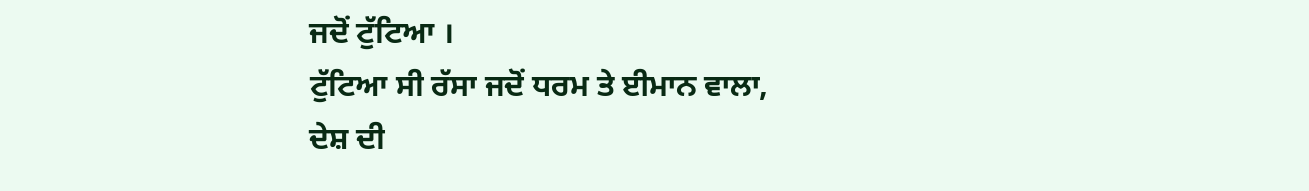ਜਦੋਂ ਟੁੱਟਿਆ ।
ਟੁੱਟਿਆ ਸੀ ਰੱਸਾ ਜਦੋਂ ਧਰਮ ਤੇ ਈਮਾਨ ਵਾਲਾ,
ਦੇਸ਼ ਦੀ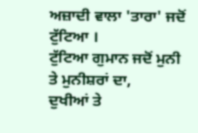ਅਜ਼ਾਦੀ ਵਾਲਾ 'ਤਾਰਾ' ਜਦੋਂ ਟੁੱਟਿਆ ।
ਟੁੱਟਿਆ ਗੁਮਾਨ ਜਦੋਂ ਮੁਨੀ ਤੇ ਮੁਨੀਸ਼ਰਾਂ ਦਾ,
ਦੁਖੀਆਂ ਤੇ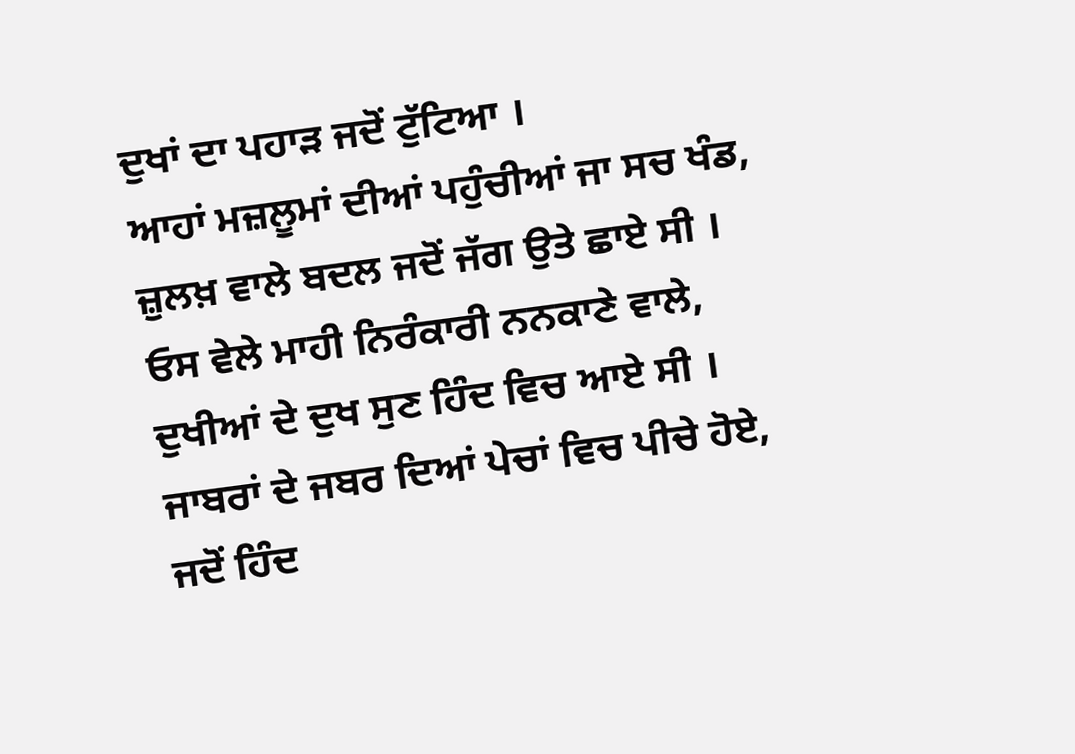ਦੁਖਾਂ ਦਾ ਪਹਾੜ ਜਦੋਂ ਟੁੱਟਿਆ ।
ਆਹਾਂ ਮਜ਼ਲੂਮਾਂ ਦੀਆਂ ਪਹੁੰਚੀਆਂ ਜਾ ਸਚ ਖੰਡ,
ਜ਼ੁਲਖ਼ ਵਾਲੇ ਬਦਲ ਜਦੋਂ ਜੱਗ ਉਤੇ ਛਾਏ ਸੀ ।
ਓਸ ਵੇਲੇ ਮਾਹੀ ਨਿਰੰਕਾਰੀ ਨਨਕਾਣੇ ਵਾਲੇ,
ਦੁਖੀਆਂ ਦੇ ਦੁਖ ਸੁਣ ਹਿੰਦ ਵਿਚ ਆਏ ਸੀ ।
ਜਾਬਰਾਂ ਦੇ ਜਬਰ ਦਿਆਂ ਪੇਚਾਂ ਵਿਚ ਪੀਚੇ ਹੋਏ,
ਜਦੋਂ ਹਿੰਦ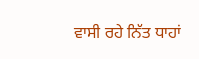ਵਾਸੀ ਰਹੇ ਨਿੱਤ ਧਾਹਾਂ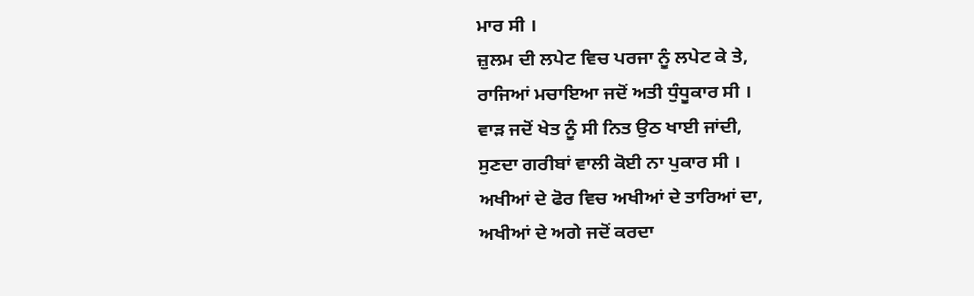ਮਾਰ ਸੀ ।
ਜ਼ੁਲਮ ਦੀ ਲਪੇਟ ਵਿਚ ਪਰਜਾ ਨੂੰ ਲਪੇਟ ਕੇ ਤੇ,
ਰਾਜਿਆਂ ਮਚਾਇਆ ਜਦੋਂ ਅਤੀ ਧੁੰਧੂਕਾਰ ਸੀ ।
ਵਾੜ ਜਦੋਂ ਖੇਤ ਨੂੰ ਸੀ ਨਿਤ ਉਠ ਖਾਈ ਜਾਂਦੀ,
ਸੁਣਦਾ ਗਰੀਬਾਂ ਵਾਲੀ ਕੋਈ ਨਾ ਪੁਕਾਰ ਸੀ ।
ਅਖੀਆਂ ਦੇ ਫੋਰ ਵਿਚ ਅਖੀਆਂ ਦੇ ਤਾਰਿਆਂ ਦਾ,
ਅਖੀਆਂ ਦੇ ਅਗੇ ਜਦੋਂ ਕਰਦਾ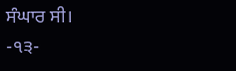ਸੰਘਾਰ ਸੀ।
-੧੩-